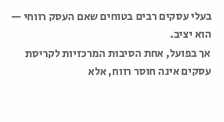בעלי עסקים רבים בטוחים שאם העסק רווחי — הוא יציב.
אך בפועל, אחת הסיבות המרכזיות לקריסת עסקים אינה חוסר רווח, אלא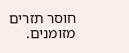חוסר תזרים מזומנים.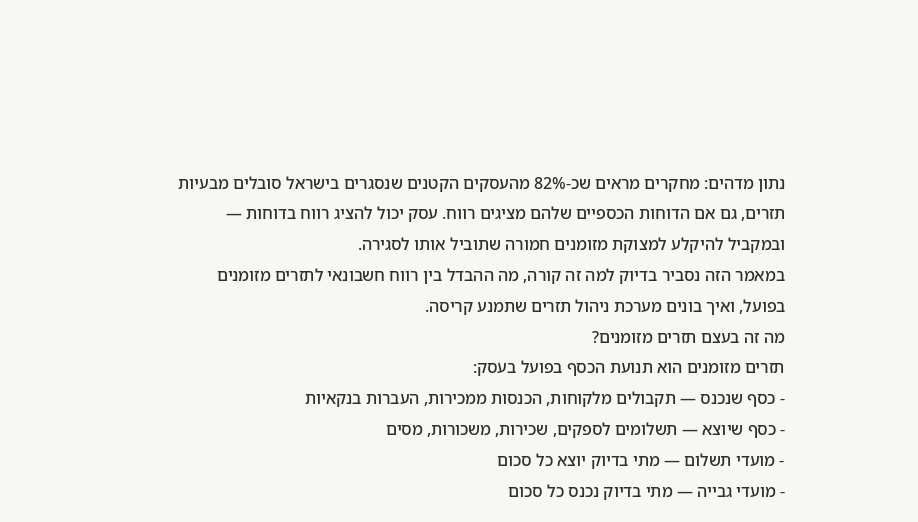נתון מדהים: מחקרים מראים שכ-82% מהעסקים הקטנים שנסגרים בישראל סובלים מבעיות תזרים, גם אם הדוחות הכספיים שלהם מציגים רווח. עסק יכול להציג רווח בדוחות — ובמקביל להיקלע למצוקת מזומנים חמורה שתוביל אותו לסגירה.
במאמר הזה נסביר בדיוק למה זה קורה, מה ההבדל בין רווח חשבונאי לתזרים מזומנים בפועל, ואיך בונים מערכת ניהול תזרים שתמנע קריסה.
מה זה בעצם תזרים מזומנים?
תזרים מזומנים הוא תנועת הכסף בפועל בעסק:
- כסף שנכנס — תקבולים מלקוחות, הכנסות ממכירות, העברות בנקאיות
- כסף שיוצא — תשלומים לספקים, שכירות, משכורות, מסים
- מועדי תשלום — מתי בדיוק יוצא כל סכום
- מועדי גבייה — מתי בדיוק נכנס כל סכום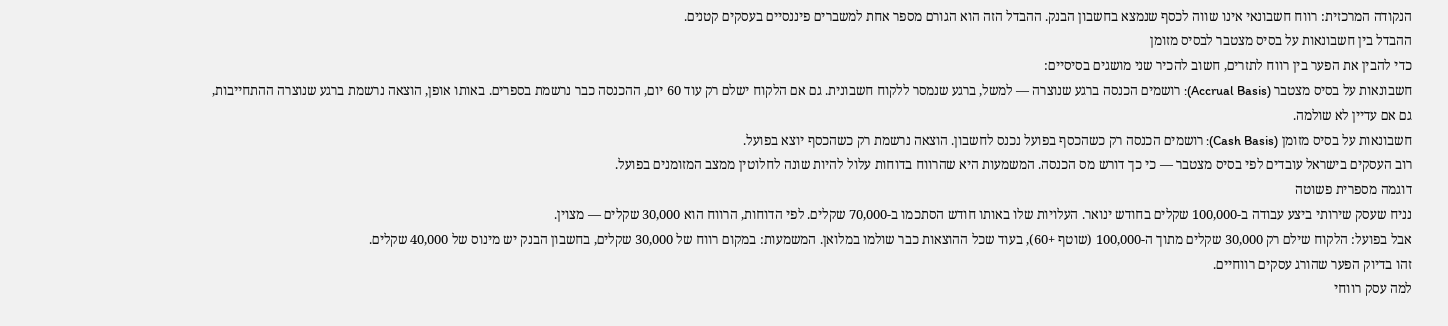הנקודה המרכזית: רווח חשבונאי אינו שווה לכסף שנמצא בחשבון הבנק. ההבדל הזה הוא הגורם מספר אחת למשברים פיננסיים בעסקים קטנים.
ההבדל בין חשבונאות על בסיס מצטבר לבסיס מזומן
כדי להבין את הפער בין רווח לתזרים, חשוב להכיר שני מושגים בסיסיים:
חשבונאות על בסיס מצטבר (Accrual Basis): רושמים הכנסה ברגע שנוצרה — למשל, ברגע שנמסר ללקוח חשבונית. גם אם הלקוח ישלם רק עוד 60 יום, ההכנסה כבר נרשמת בספרים. באותו אופן, הוצאה נרשמת ברגע שנוצרה ההתחייבות, גם אם עדיין לא שולמה.
חשבונאות על בסיס מזומן (Cash Basis): רושמים הכנסה רק כשהכסף בפועל נכנס לחשבון. הוצאה נרשמת רק כשהכסף יוצא בפועל.
רוב העסקים בישראל עובדים לפי בסיס מצטבר — כי כך דורש מס הכנסה. המשמעות היא שהרווח בדוחות עלול להיות שונה לחלוטין ממצב המזומנים בפועל.
דוגמה מספרית פשוטה
נניח שעסק שירותי ביצע עבודה ב-100,000 שקלים בחודש ינואר. העלויות שלו באותו חודש הסתכמו ב-70,000 שקלים. לפי הדוחות, הרווח הוא 30,000 שקלים — מצוין.
אבל בפועל: הלקוח שילם רק 30,000 שקלים מתוך ה-100,000 (שוטף +60), בעוד שכל ההוצאות כבר שולמו במלואן. המשמעות: במקום רווח של 30,000 שקלים, בחשבון הבנק יש מינוס של 40,000 שקלים.
זהו בדיוק הפער שהורג עסקים רווחיים.
למה עסק רווחי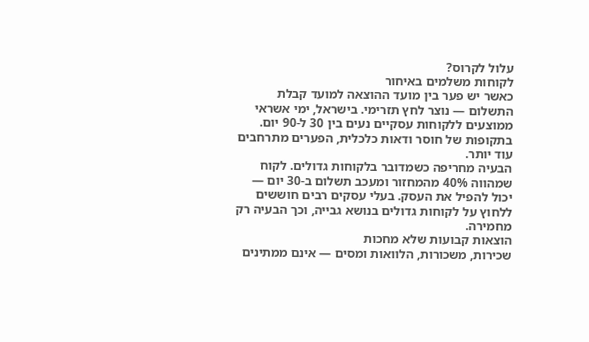עלול לקרוס?
לקוחות משלמים באיחור
כאשר יש פער בין מועד ההוצאה למועד קבלת התשלום — נוצר לחץ תזרימי. בישראל, ימי אשראי ממוצעים ללקוחות עסקיים נעים בין 30 ל-90 יום. בתקופות של חוסר ודאות כלכלית, הפערים מתרחבים עוד יותר.
הבעיה מחריפה כשמדובר בלקוחות גדולים. לקוח שמהווה 40% מהמחזור ומעכב תשלום ב-30 יום — יכול להפיל את העסק. בעלי עסקים רבים חוששים ללחוץ על לקוחות גדולים בנושא גבייה, וכך הבעיה רק מחמירה.
הוצאות קבועות שלא מחכות
שכירות, משכורות, הלוואות ומסים — אינם ממתינים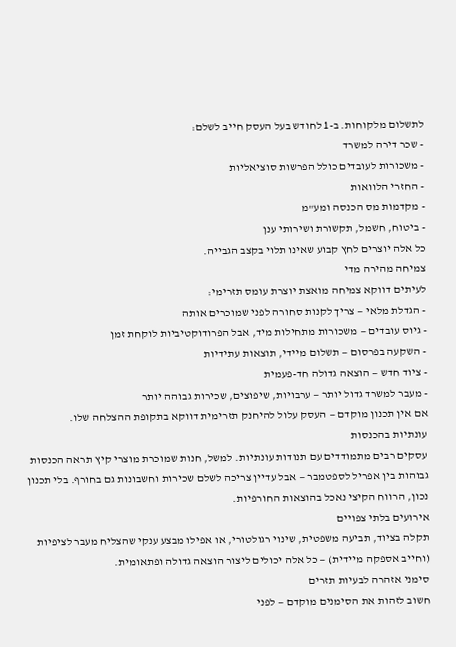לתשלום מלקוחות. ב-1 לחודש בעל העסק חייב לשלם:
- שכר דירה למשרד
- משכורות לעובדים כולל הפרשות סוציאליות
- החזרי הלוואות
- מקדמות מס הכנסה ומע"מ
- ביטוח, חשמל, תקשורת ושירותי ענן
כל אלה יוצרים לחץ קבוע שאינו תלוי בקצב הגבייה.
צמיחה מהירה מדי
לעיתים דווקא צמיחה מואצת יוצרת עומס תזרימי:
- הגדלת מלאי — צריך לקנות סחורה לפני שמוכרים אותה
- גיוס עובדים — משכורות מתחילות מיד, אבל הפרודוקטיביות לוקחת זמן
- השקעה בפרסום — תשלום מיידי, תוצאות עתידיות
- ציוד חדש — הוצאה גדולה חד-פעמית
- מעבר למשרד גדול יותר — ערבויות, שיפוצים, שכירות גבוהה יותר
אם אין תכנון מוקדם — העסק עלול להיחנק תזרימית דווקא בתקופת ההצלחה שלו.
עונתיות בהכנסות
עסקים רבים מתמודדים עם תנודות עונתיות. למשל, חנות שמוכרת מוצרי קיץ תראה הכנסות גבוהות בין אפריל לספטמבר — אבל עדיין צריכה לשלם שכירות וחשבונות גם בחורף. בלי תכנון נכון, הרווח הקיצי נאכל בהוצאות החורפיות.
אירועים בלתי צפויים
תקלה בציוד, תביעה משפטית, שינוי רגולטורי, או אפילו מבצע ענקי שהצליח מעבר לציפיות (וחייב אספקה מיידית) — כל אלה יכולים ליצור הוצאה גדולה ופתאומית.
סימני אזהרה לבעיות תזרים
חשוב לזהות את הסימנים מוקדם — לפני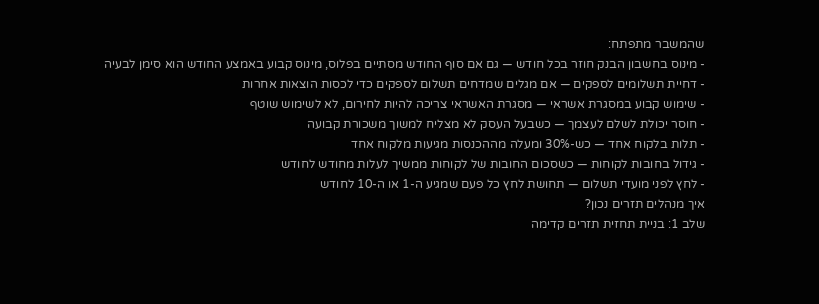שהמשבר מתפתח:
- מינוס בחשבון הבנק חוזר בכל חודש — גם אם סוף החודש מסתיים בפלוס, מינוס קבוע באמצע החודש הוא סימן לבעיה
- דחיית תשלומים לספקים — אם מגלים שמדחים תשלום לספקים כדי לכסות הוצאות אחרות
- שימוש קבוע במסגרת אשראי — מסגרת האשראי צריכה להיות לחירום, לא לשימוש שוטף
- חוסר יכולת לשלם לעצמך — כשבעל העסק לא מצליח למשוך משכורת קבועה
- תלות בלקוח אחד — כש-30% ומעלה מההכנסות מגיעות מלקוח אחד
- גידול בחובות לקוחות — כשסכום החובות של לקוחות ממשיך לעלות מחודש לחודש
- לחץ לפני מועדי תשלום — תחושת לחץ כל פעם שמגיע ה-1 או ה-10 לחודש
איך מנהלים תזרים נכון?
שלב 1: בניית תחזית תזרים קדימה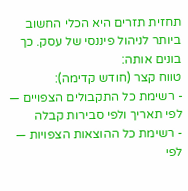תחזית תזרים היא הכלי החשוב ביותר לניהול פיננסי של עסק. כך בונים אותה:
טווח קצר (חודש קדימה):
- רשימת כל התקבולים הצפויים — לפי תאריך ולפי סבירות קבלה
- רשימת כל ההוצאות הצפויות — לפי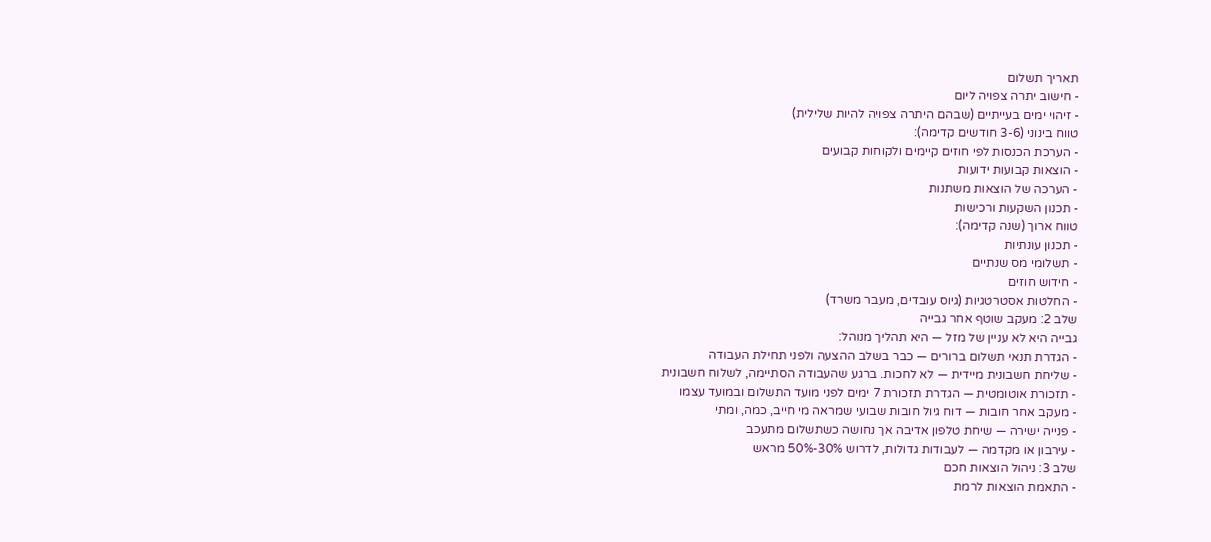תאריך תשלום
- חישוב יתרה צפויה ליום
- זיהוי ימים בעייתיים (שבהם היתרה צפויה להיות שלילית)
טווח בינוני (3-6 חודשים קדימה):
- הערכת הכנסות לפי חוזים קיימים ולקוחות קבועים
- הוצאות קבועות ידועות
- הערכה של הוצאות משתנות
- תכנון השקעות ורכישות
טווח ארוך (שנה קדימה):
- תכנון עונתיות
- תשלומי מס שנתיים
- חידוש חוזים
- החלטות אסטרטגיות (גיוס עובדים, מעבר משרד)
שלב 2: מעקב שוטף אחר גבייה
גבייה היא לא עניין של מזל — היא תהליך מנוהל:
- הגדרת תנאי תשלום ברורים — כבר בשלב ההצעה ולפני תחילת העבודה
- שליחת חשבונית מיידית — לא לחכות. ברגע שהעבודה הסתיימה, לשלוח חשבונית
- תזכורת אוטומטית — הגדרת תזכורת 7 ימים לפני מועד התשלום ובמועד עצמו
- מעקב אחר חובות — דוח גיול חובות שבועי שמראה מי חייב, כמה, ומתי
- פנייה ישירה — שיחת טלפון אדיבה אך נחושה כשתשלום מתעכב
- עירבון או מקדמה — לעבודות גדולות, לדרוש 30%-50% מראש
שלב 3: ניהול הוצאות חכם
- התאמת הוצאות לרמת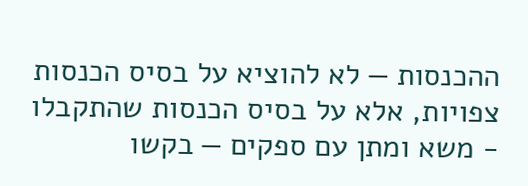ההכנסות — לא להוציא על בסיס הכנסות צפויות, אלא על בסיס הכנסות שהתקבלו
- משא ומתן עם ספקים — בקשו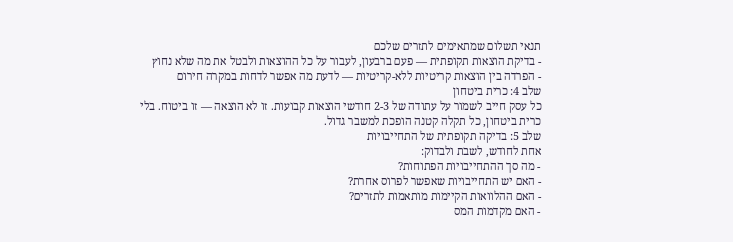תנאי תשלום שמתאימים לתזרים שלכם
- בדיקת הוצאות תקופתית — פעם ברבעון, לעבור על כל ההוצאות ולבטל את מה שלא נחוץ
- הפרדה בין הוצאות קריטיות ללא-קריטיות — לדעת מה אפשר לדחות במקרה חירום
שלב 4: כרית ביטחון
כל עסק חייב לשמור על עתודה של 2-3 חודשי הוצאות קבועות. זו לא הוצאה — זו ביטוח. בלי כרית ביטחון, כל תקלה קטנה הופכת למשבר גדול.
שלב 5: בדיקה תקופתית של התחייבויות
אחת לחודש, לשבת ולבדוק:
- מה סך ההתחייבויות הפתוחות?
- האם יש התחייבויות שאפשר לפרוס אחרת?
- האם ההלוואות הקיימות מותאמות לתזרים?
- האם מקדמות המס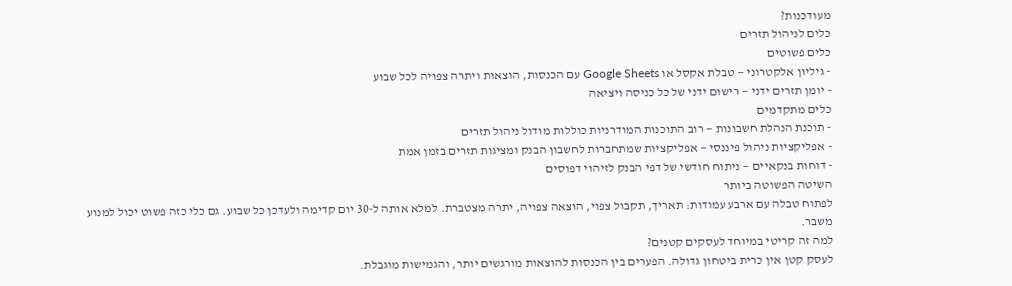מעודכנות?
כלים לניהול תזרים
כלים פשוטים
- גיליון אלקטרוני — טבלת אקסל או Google Sheets עם הכנסות, הוצאות ויתרה צפויה לכל שבוע
- יומן תזרים ידני — רישום ידני של כל כניסה ויציאה
כלים מתקדמים
- תוכנת הנהלת חשבונות — רוב התוכנות המודרניות כוללות מודול ניהול תזרים
- אפליקציות ניהול פיננסי — אפליקציות שמתחברות לחשבון הבנק ומציגות תזרים בזמן אמת
- דוחות בנקאיים — ניתוח חודשי של דפי הבנק לזיהוי דפוסים
השיטה הפשוטה ביותר
לפתוח טבלה עם ארבע עמודות: תאריך, תקבול צפוי, הוצאה צפויה, יתרה מצטברת. למלא אותה ל-30 יום קדימה ולעדכן כל שבוע. גם כלי כזה פשוט יכול למנוע משבר.
למה זה קריטי במיוחד לעסקים קטנים?
לעסק קטן אין כרית ביטחון גדולה. הפערים בין הכנסות להוצאות מורגשים יותר, והגמישות מוגבלת.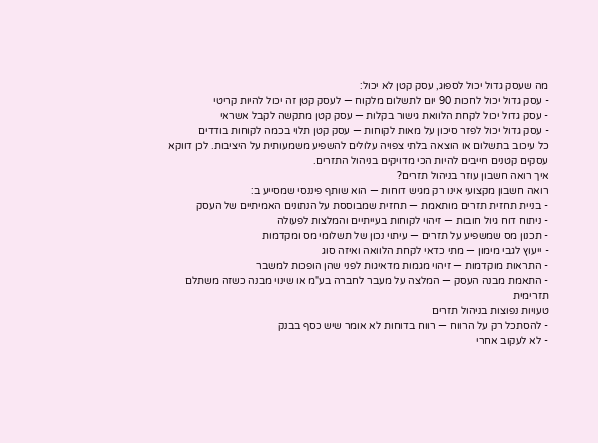מה שעסק גדול יכול לספוג, עסק קטן לא יכול:
- עסק גדול יכול לחכות 90 יום לתשלום מלקוח — לעסק קטן זה יכול להיות קריטי
- עסק גדול יכול לקחת הלוואת גישור בקלות — עסק קטן מתקשה לקבל אשראי
- עסק גדול יכול לפזר סיכון על מאות לקוחות — עסק קטן תלוי בכמה לקוחות בודדים
כל עיכוב בתשלום או הוצאה בלתי צפויה עלולים להשפיע משמעותית על היציבות. לכן דווקא עסקים קטנים חייבים להיות הכי מדויקים בניהול התזרים.
איך רואה חשבון עוזר בניהול תזרים?
רואה חשבון מקצועי אינו רק מגיש דוחות — הוא שותף פיננסי שמסייע ב:
- בניית תחזית תזרים מותאמת — תחזית שמבוססת על הנתונים האמיתיים של העסק
- ניתוח דוח גיול חובות — זיהוי לקוחות בעייתיים והמלצות לפעולה
- תכנון מס שמשפיע על תזרים — עיתוי נכון של תשלומי מס ומקדמות
- ייעוץ לגבי מימון — מתי כדאי לקחת הלוואה ואיזה סוג
- התראות מוקדמות — זיהוי מגמות מדאיגות לפני שהן הופכות למשבר
- התאמת מבנה העסק — המלצה על מעבר לחברה בע"מ או שינוי מבנה כשזה משתלם תזרימית
טעויות נפוצות בניהול תזרים
- להסתכל רק על הרווח — רווח בדוחות לא אומר שיש כסף בבנק
- לא לעקוב אחרי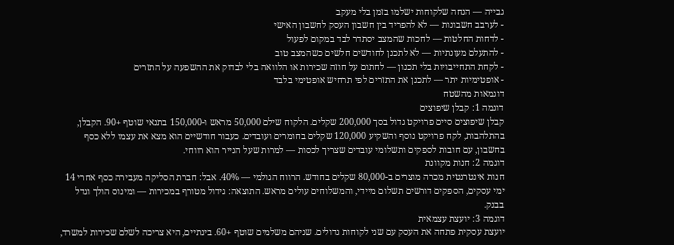גבייה — הנחה שלקוחות ישלמו בזמן בלי מעקב
- לערבב חשבונות — לא להפריד בין חשבון העסק לחשבון האישי
- לדחות החלטות — לחכות שהמצב יסתדר לבד במקום לפעול
- להתעלם מעונתיות — לא לתכנן לחודשים חלשים כשהמצב טוב
- לקחת התחייבויות בלי תכנון — לחתום על חוזה שכירות או הלוואה בלי לבדוק את ההשפעה על התזרים
- אופטימיות יתר — לתכנן את התזרים לפי תרחיש אופטימי בלבד
דוגמאות מהשטח
דוגמה 1: קבלן שיפוצים
קבלן שיפוצים סיים פרויקט גדול בסך 200,000 שקלים. הלקוח שילם 50,000 מראש ו-150,000 בתנאי שוטף +90. הקבלן, בהתלהבות, לקח פרויקט נוסף והשקיע 120,000 שקלים בחומרים ועובדים. כעבור חודשיים הוא מצא את עצמו ללא כסף בחשבון, עם חובות לספקים ותשלומי עובדים שצריך לכסות — למרות שעל הנייר הוא רווחי.
דוגמה 2: חנות מקוונת
חנות אינטרנטית מכרה מוצרים ב-80,000 שקלים בחודש. הרווח הגולמי — 40%. אבל: חברת הסליקה מעבירה כסף אחרי 14 ימי עסקים, הספקים דורשים תשלום מיידי, והמשלוחים עולים מראש. התוצאה: גידול מטורף במכירות — ומינוס הולך וגדל בבנק.
דוגמה 3: יועצת עצמאית
יועצת עסקית פתחה את העסק עם שני לקוחות גדולים. שניהם משלמים שוטף +60. בינתיים, היא צריכה לשלם שכירות למשרד,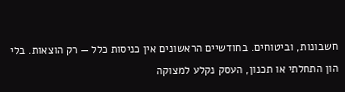חשבונות, וביטוחים. בחודשיים הראשונים אין כניסות כלל — רק הוצאות. בלי הון התחלתי או תכנון, העסק נקלע למצוקה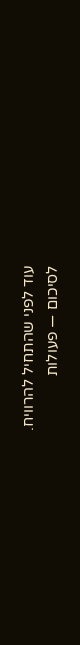עוד לפני שהתחיל להרוויח.
לסיכום — פעולות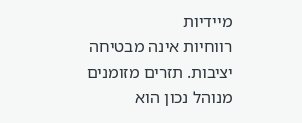מיידיות
רווחיות אינה מבטיחה יציבות. תזרים מזומנים מנוהל נכון הוא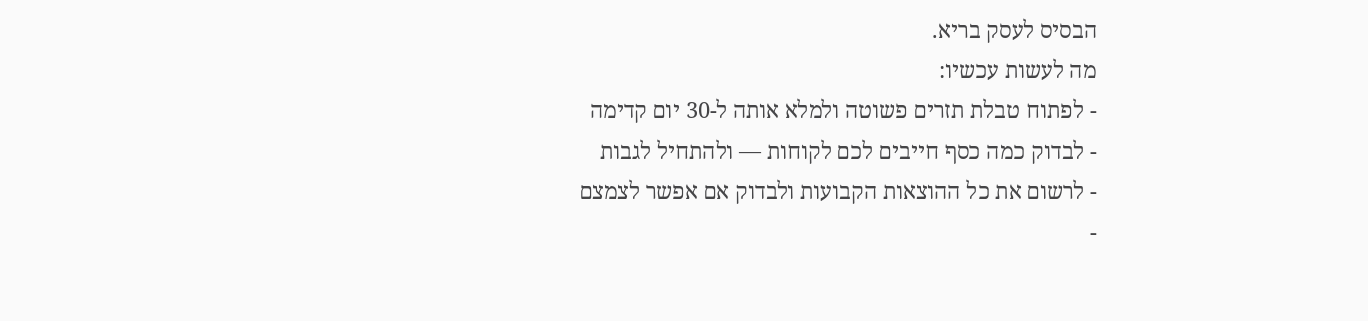הבסיס לעסק בריא.
מה לעשות עכשיו:
- לפתוח טבלת תזרים פשוטה ולמלא אותה ל-30 יום קדימה
- לבדוק כמה כסף חייבים לכם לקוחות — ולהתחיל לגבות
- לרשום את כל ההוצאות הקבועות ולבדוק אם אפשר לצמצם
-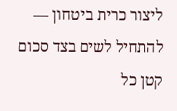ליצור כרית ביטחון — להתחיל לשים בצד סכום קטן כל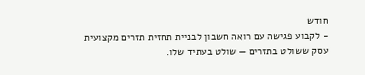חודש
- לקבוע פגישה עם רואה חשבון לבניית תחזית תזרים מקצועית
עסק ששולט בתזרים — שולט בעתיד שלו.